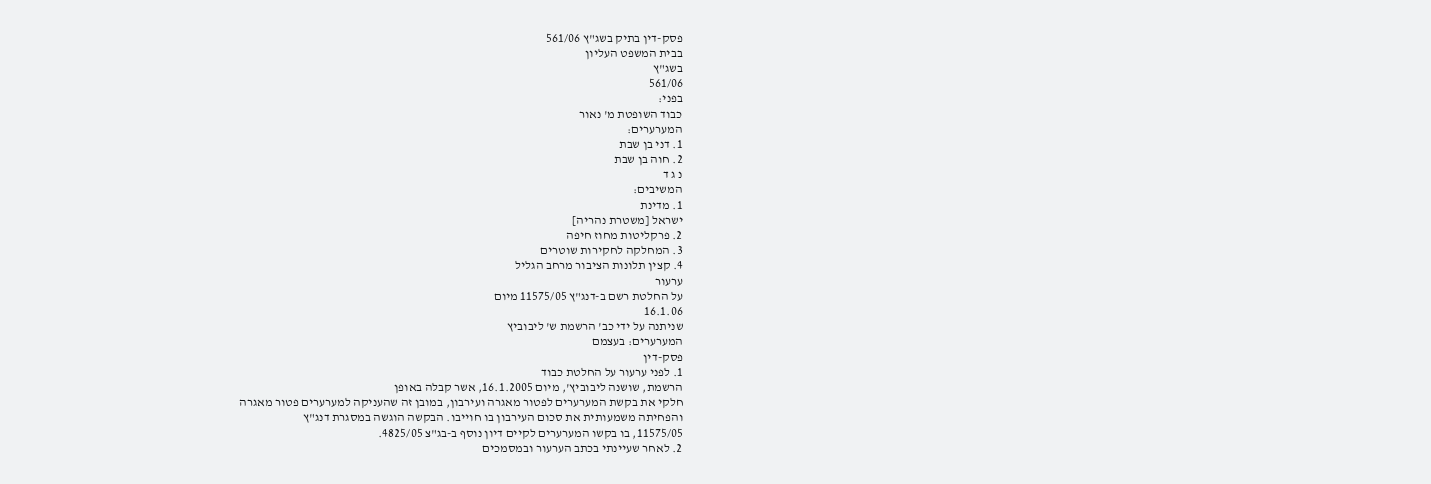פסק-דין בתיק בשג"ץ 561/06
בבית המשפט העליון
בשג"ץ
561/06
בפני:
כבוד השופטת מ' נאור
המערערים:
1. דני בן שבת
2. חוה בן שבת
נ ג ד
המשיבים:
1. מדינת
ישראל [משטרת נהריה]
2. פרקליטות מחוז חיפה
3. המחלקה לחקירות שוטרים
4. קצין תלונות הציבור מרחב הגליל
ערעור
על החלטת רשם ב-דנג"ץ 11575/05 מיום
16.1.06
שניתנה על ידי כב' הרשמת ש' ליבוביץ
המערערים: בעצמם
פסק-דין
1. לפני ערעור על החלטת כבוד
הרשמת, שושנה ליבוביץ', מיום 16.1.2005, אשר קבלה באופן
חלקי את בקשת המערערים לפטור מאגרה ועירבון, במובן זה שהעניקה למערערים פטור מאגרה
והפחיתה משמעותית את סכום העירבון בו חוייבו. הבקשה הוגשה במסגרת דנג"ץ
11575/05, בו בקשו המערערים לקיים דיון נוסף ב-בג"צ 4825/05.
2. לאחר שעיינתי בכתב הערעור ובמסמכים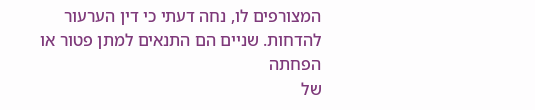המצורפים לו, נחה דעתי כי דין הערעור להדחות. שניים הם התנאים למתן פטור או הפחתה
של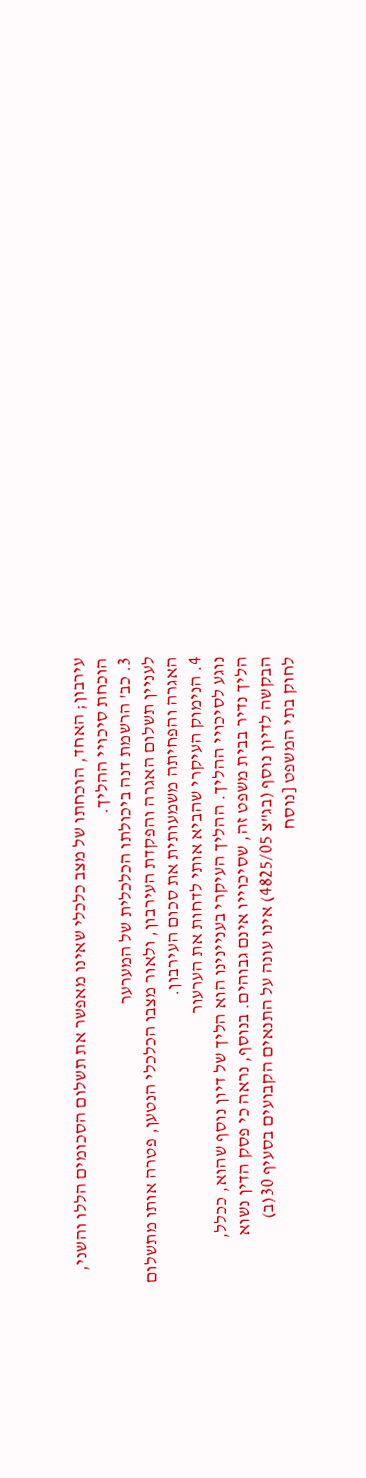עירבון; האחד, הוכחתו של מצב כלכלי שאינו מאפשר את תשלום הסכומים הללו והשני,
הוכחת סיכויי ההליך.
3. כב' הרשמת דנה ביכולתו הכלכלית של המערער
לעניין תשלום האגרה והפקדת העירבון, ולאור מצבו הכלכלי הנטען, פטרה אותו מתשלום
האגרה והפחיתה משמעותית את סכום העירבון.
4. הנימוק העיקרי שהביא אותי לדחות את הערעור
נוגע לסיכויי ההליך. ההליך העיקרי בעניינינו הוא הליך של דיון נוסף שהוא, ככלל,
הליך נדיר בבית משפט זה, שסיכוייו אינם גבוהים. בנוסף, נראה כי פסק הדין נשוא
הבקשה לדיון נוסף (בג"צ 4825/05) אינו עונה על התנאים הקבועים בסעיף 30(ב)
לחוק בתי המשפט [נוסח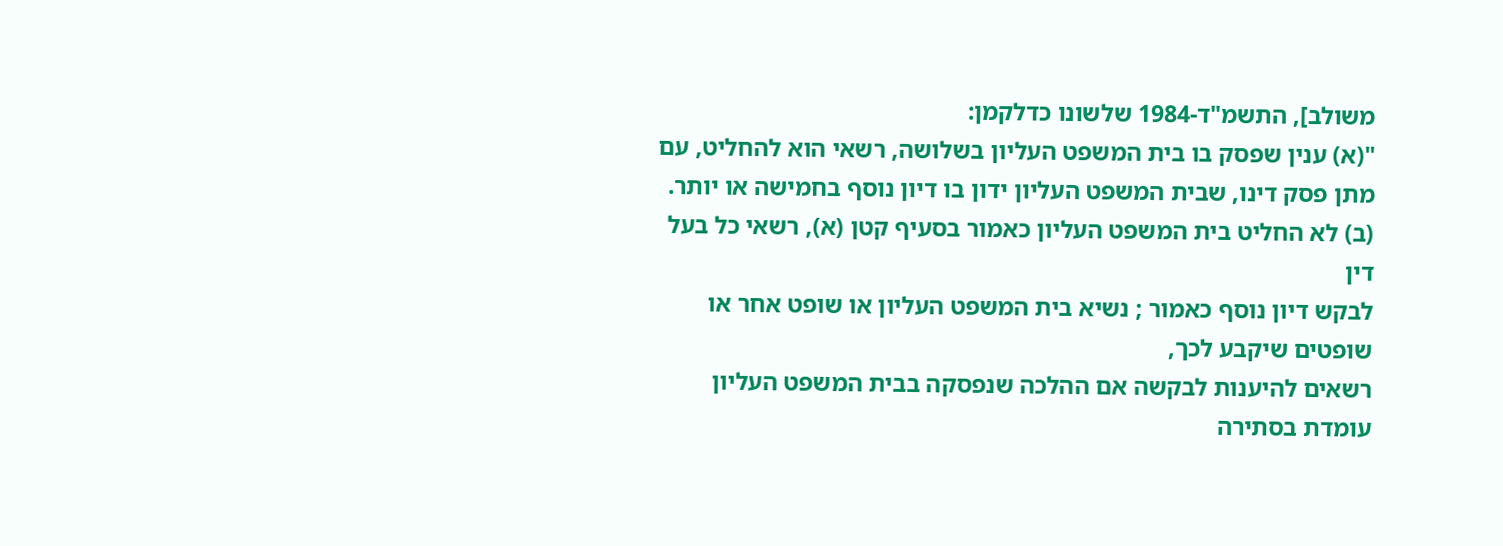משולב], התשמ"ד-1984 שלשונו כדלקמן:
"(א) ענין שפסק בו בית המשפט העליון בשלושה, רשאי הוא להחליט, עם
מתן פסק דינו, שבית המשפט העליון ידון בו דיון נוסף בחמישה או יותר.
(ב) לא החליט בית המשפט העליון כאמור בסעיף קטן (א), רשאי כל בעל דין
לבקש דיון נוסף כאמור ; נשיא בית המשפט העליון או שופט אחר או שופטים שיקבע לכך,
רשאים להיענות לבקשה אם ההלכה שנפסקה בבית המשפט העליון עומדת בסתירה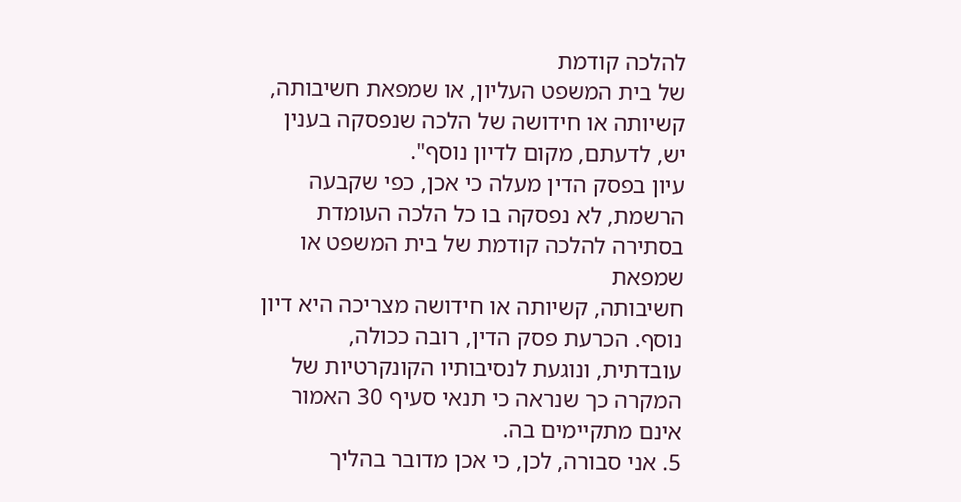להלכה קודמת
של בית המשפט העליון, או שמפאת חשיבותה, קשיותה או חידושה של הלכה שנפסקה בענין
יש, לדעתם, מקום לדיון נוסף".
עיון בפסק הדין מעלה כי אכן, כפי שקבעה
הרשמת, לא נפסקה בו כל הלכה העומדת בסתירה להלכה קודמת של בית המשפט או שמפאת
חשיבותה, קשיותה או חידושה מצריכה היא דיון נוסף. הכרעת פסק הדין, רובה ככולה,
עובדתית, ונוגעת לנסיבותיו הקונקרטיות של המקרה כך שנראה כי תנאי סעיף 30 האמור
אינם מתקיימים בה.
5. אני סבורה, לכן, כי אכן מדובר בהליך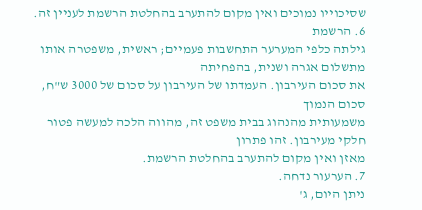שסיכוייו נמוכים ואין מקום להתערב בהחלטת הרשמת לעניין זה.
6. הרשמת
גילתה כלפי המערער התחשבות פעמיים; ראשית, משפטרה אותו מתשלום אגרה ושנית, בהפחיתה
את סכום העירבון. העמדתו של העירבון על סכום של 3000 ש"ח, סכום הנמוך
משמעותית מהנהוג בבית משפט זה, מהווה הלכה למעשה פטור חלקי מעירבון. זהו פתרון
מאזן ואין מקום להתערב בהחלטת הרשמת.
7. הערעור נדחה.
ניתן היום, ג'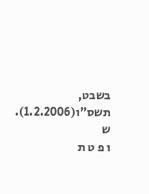בשבט, תשס"ו(1.2.2006).
ש
ו פ ט ת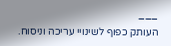___
העותק כפוף לשינויי עריכה וניסוח.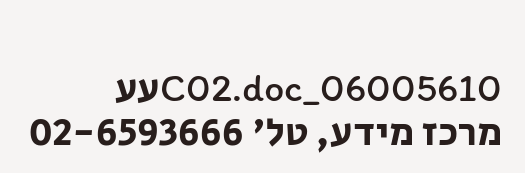06005610_C02.docעע
מרכז מידע, טל' 02-6593666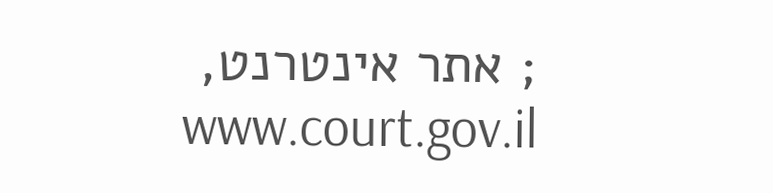; אתר אינטרנט, www.court.gov.il